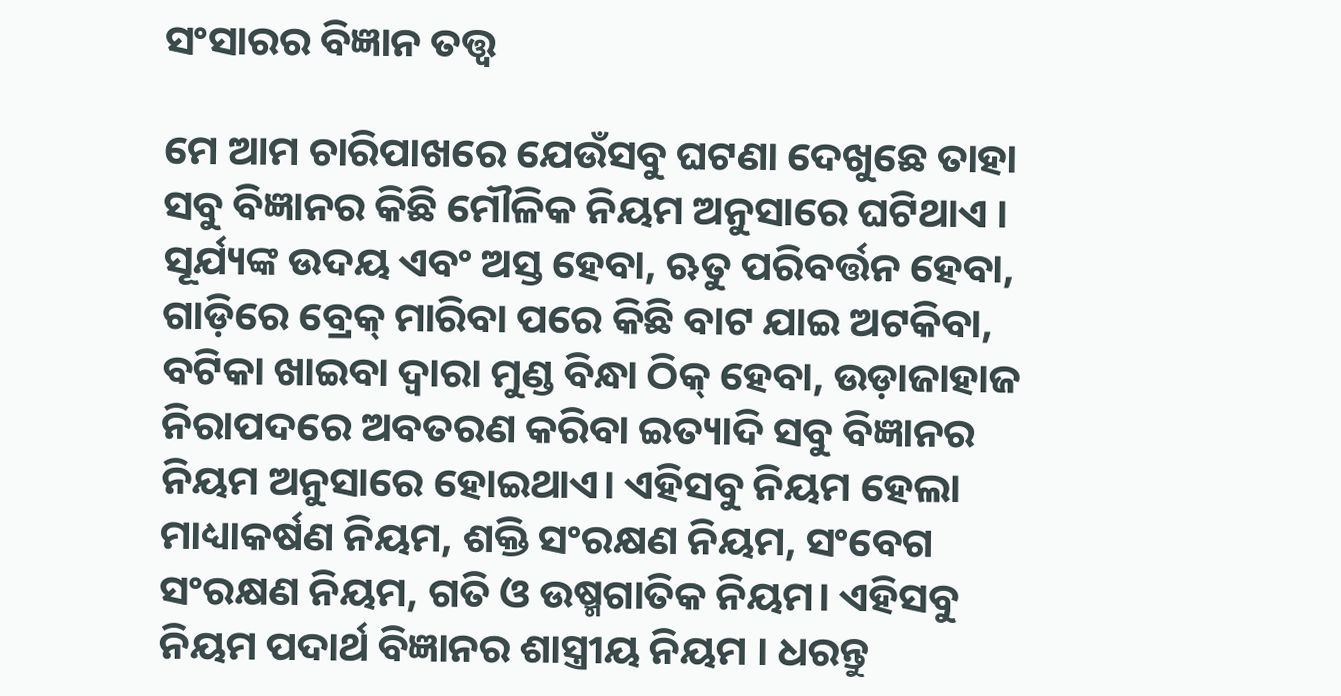ସଂସାରର ବିଜ୍ଞାନ ତତ୍ତ୍ୱ

ମେ ଆମ ଚାରିପାଖରେ ଯେଉଁସବୁ ଘଟଣା ଦେଖୁଛେ ତାହା ସବୁ ବିଜ୍ଞାନର କିଛି ମୌଳିକ ନିୟମ ଅନୁସାରେ ଘଟିଥାଏ । ସୂର୍ଯ୍ୟଙ୍କ ଉଦୟ ଏବଂ ଅସ୍ତ ହେବା, ଋତୁ ପରିବର୍ତ୍ତନ ହେବା, ଗାଡ଼ିରେ ବ୍ରେକ୍‌ ମାରିବା ପରେ କିଛି ବାଟ ଯାଇ ଅଟକିବା, ବଟିକା ଖାଇବା ଦ୍ୱାରା ମୁଣ୍ଡ ବିନ୍ଧା ଠିକ୍‌ ହେବା, ଉଡ଼ାଜାହାଜ ନିରାପଦରେ ଅବତରଣ କରିବା ଇତ୍ୟାଦି ସବୁ ବିଜ୍ଞାନର ନିୟମ ଅନୁସାରେ ହୋଇଥାଏ। ଏହିସବୁ ନିୟମ ହେଲା ମାଧ୍ୟାକର୍ଷଣ ନିୟମ, ଶକ୍ତି ସଂରକ୍ଷଣ ନିୟମ, ସଂବେଗ ସଂରକ୍ଷଣ ନିୟମ, ଗତି ଓ ଉଷ୍ମଗାତିକ ନିୟମ। ଏହିସବୁ ନିୟମ ପଦାର୍ଥ ବିଜ୍ଞାନର ଶାସ୍ତ୍ରୀୟ ନିୟମ । ଧରନ୍ତୁ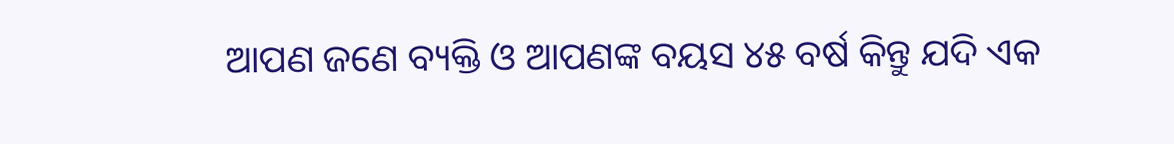ଆପଣ ଜଣେ ବ୍ୟକ୍ତି ଓ ଆପଣଙ୍କ ବୟସ ୪୫ ବର୍ଷ କିନ୍ତୁ ଯଦି ଏକ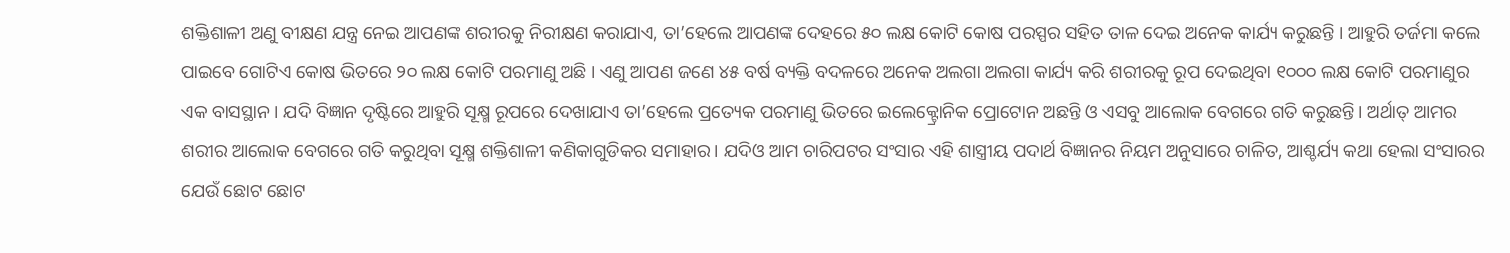ଶକ୍ତିଶାଳୀ ଅଣୁ ବୀକ୍ଷଣ ଯନ୍ତ୍ର ନେଇ ଆପଣଙ୍କ ଶରୀରକୁ ନିରୀକ୍ଷଣ କରାଯାଏ, ତା’ହେଲେ ଆପଣଙ୍କ ଦେହରେ ୫୦ ଲକ୍ଷ କୋଟି କୋଷ ପରସ୍ପର ସହିତ ତାଳ ଦେଇ ଅନେକ କାର୍ଯ୍ୟ କରୁଛନ୍ତି । ଆହୁରି ତର୍ଜମା କଲେ ପାଇବେ ଗୋଟିଏ କୋଷ ଭିତରେ ୨୦ ଲକ୍ଷ କୋଟି ପରମାଣୁ ଅଛି । ଏଣୁ ଆପଣ ଜଣେ ୪୫ ବର୍ଷ ବ୍ୟକ୍ତି ବଦଳରେ ଅନେକ ଅଲଗା ଅଲଗା କାର୍ଯ୍ୟ କରି ଶରୀରକୁ ରୂପ ଦେଇଥିବା ୧୦୦୦ ଲକ୍ଷ କୋଟି ପରମାଣୁର ଏକ ବାସସ୍ଥାନ। ଯଦି ବିଜ୍ଞାନ ଦୃଷ୍ଟିରେ ଆହୁରି ସୂକ୍ଷ୍ମ ରୂପରେ ଦେଖାଯାଏ ତା’ହେଲେ ପ୍ରତ୍ୟେକ ପରମାଣୁ ଭିତରେ ଇଲେକ୍ଟ୍ରୋନିକ ପ୍ରୋଟୋନ ଅଛନ୍ତି ଓ ଏସବୁ ଆଲୋକ ବେଗରେ ଗତି କରୁଛନ୍ତି। ଅର୍ଥାତ୍‌ ଆମର ଶରୀର ଆଲୋକ ବେଗରେ ଗତି କରୁଥିବା ସୂକ୍ଷ୍ମ ଶକ୍ତିଶାଳୀ କଣିକାଗୁଡିକର ସମାହାର। ଯଦିଓ ଆମ ଚାରିପଟର ସଂସାର ଏହି ଶାସ୍ତ୍ରୀୟ ପଦାର୍ଥ ବିଜ୍ଞାନର ନିୟମ ଅନୁସାରେ ଚାଳିତ, ଆଶ୍ଚର୍ଯ୍ୟ କଥା ହେଲା ସଂସାରର ଯେଉଁ ଛୋଟ ଛୋଟ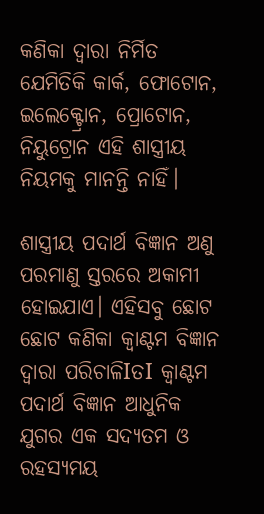କଣିକା ଦ୍ୱାରା ନିର୍ମିତ ଯେମିତିକି କାର୍କ, ଫୋଟୋନ, ଇଲେକ୍ଟ୍ରୋନ, ପ୍ରୋଟୋନ, ନିୟୁଟ୍ରୋନ ଏହି ଶାସ୍ତ୍ରୀୟ ନିୟମକୁ ମାନନ୍ତି ନାହିଁ।

ଶାସ୍ତ୍ରୀୟ ପଦାର୍ଥ ବିଜ୍ଞାନ ଅଣୁ ପରମାଣୁ ସ୍ତରରେ ଅକାମୀ ହୋଇଯାଏ। ଏହିସବୁ ଛୋଟ ଛୋଟ କଣିକା କ୍ୱାଣ୍ଟମ ବିଜ୍ଞାନ ଦ୍ୱାରା ପରିଚାଳିIତI କ୍ୱାଣ୍ଟମ ପଦାର୍ଥ ବିଜ୍ଞାନ ଆଧୁନିକ ଯୁଗର ଏକ ସଦ୍ୟତମ ଓ ରହସ୍ୟମୟ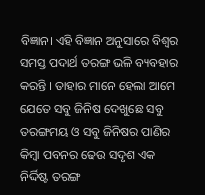ବିଜ୍ଞାନ। ଏହି ବିଜ୍ଞାନ ଅନୁସାରେ ବିଶ୍ୱର ସମସ୍ତ ପଦାର୍ଥ ତରଙ୍ଗ ଭଳି ବ୍ୟବହାର କରନ୍ତି । ତାହାର ମାନେ ହେଲା ଆମେ ଯେତେ ସବୁ ଜିନିଷ ଦେଖୁଛେ ସବୁ ତରଙ୍ଗମୟ ଓ ସବୁ ଜିନିଷର ପାଣିର କିମ୍ବା ପବନର ଢେଉ ସଦୃଶ ଏକ ନିର୍ଦ୍ଦିଷ୍ଟ ତରଙ୍ଗ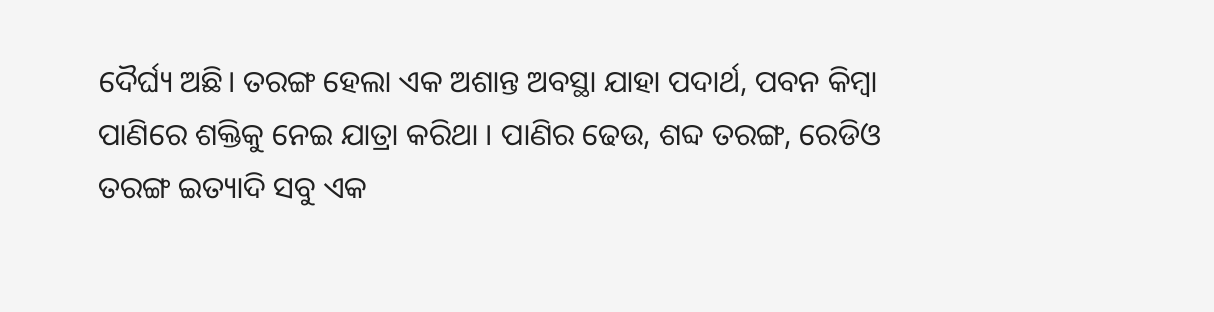ଦୈର୍ଘ୍ୟ ଅଛି। ତରଙ୍ଗ ହେଲା ଏକ ଅଶାନ୍ତ ଅବସ୍ଥା ଯାହା ପଦାର୍ଥ, ପବନ କିମ୍ବା ପାଣିରେ ଶକ୍ତିକୁ ନେଇ ଯାତ୍ରା କରିଥା । ପାଣିର ଢେଉ, ଶବ୍ଦ ତରଙ୍ଗ, ରେଡିଓ ତରଙ୍ଗ ଇତ୍ୟାଦି ସବୁ ଏକ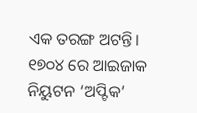ଏକ ତରଙ୍ଗ ଅଟନ୍ତି। ୧୭୦୪ ରେ ଆଇଜାକ ନିୟୁଟନ ‘ଅପ୍ଟିକ’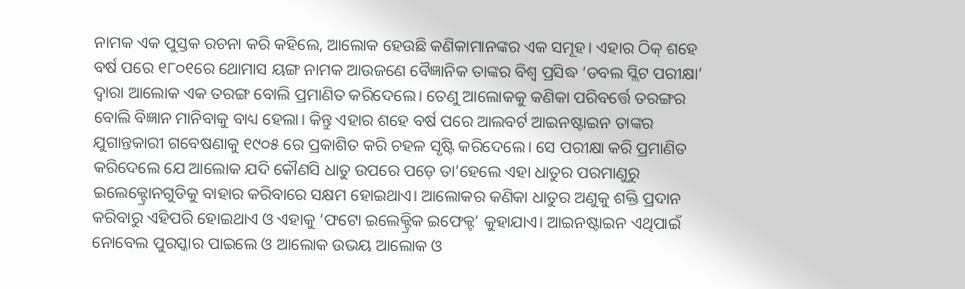ନାମକ ଏକ ପୁସ୍ତକ ରଚନା କରି କହିଲେ, ଆଲୋକ ହେଉଛି କଣିକାମାନଙ୍କର ଏକ ସମୂହ। ଏହାର ଠିକ୍‌ ଶହେ ବର୍ଷ ପରେ ୧୮୦୧ରେ ଥୋମାସ ୟଙ୍ଗ ନାମକ ଆଉଜଣେ ବୈଜ୍ଞାନିକ ତାଙ୍କର ବିଶ୍ୱ ପ୍ରସିଦ୍ଧ ‘ଡବଲ ସ୍ଲିଟ ପରୀକ୍ଷା’ ଦ୍ୱାରା ଆଲୋକ ଏକ ତରଙ୍ଗ ବୋଲି ପ୍ରମାଣିତ କରିଦେଲେ। ତେଣୁ ଆଲୋକକୁ କଣିକା ପରିବର୍ତ୍ତେ ତରଙ୍ଗର ବୋଲି ବିଜ୍ଞାନ ମାନିବାକୁ ବାଧ୍ୟ ହେଲା। କିନ୍ତୁ ଏହାର ଶହେ ବର୍ଷ ପରେ ଆଲବର୍ଟ ଆଇନଷ୍ଟାଇନ ତାଙ୍କର ଯୁଗାନ୍ତକାରୀ ଗବେଷଣାକୁ ୧୯୦୫ ରେ ପ୍ରକାଶିତ କରି ଚହଳ ସୃଷ୍ଟି କରିଦେଲେ। ସେ ପରୀକ୍ଷା କରି ପ୍ରମାଣିତ କରିଦେଲେ ଯେ ଆଲୋକ ଯଦି କୌଣସି ଧାତୁ ଉପରେ ପଡ଼େ ତା’ହେଲେ ଏହା ଧାତୁର ପରମାଣୁରୁ ଇଲେକ୍ଟ୍ରୋନଗୁଡିକୁ ବାହାର କରିବାରେ ସକ୍ଷମ ହୋଇଥାଏ। ଆଲୋକର କଣିକା ଧାତୁର ଅଣୁକୁ ଶକ୍ତି ପ୍ରଦାନ କରିବାରୁ ଏହିପରି ହୋଇଥାଏ ଓ ଏହାକୁ ‘ଫଟୋ ଇଲେକ୍ଟ୍ରିକ ଇଫେକ୍ଟ’ କୁହାଯାଏ। ଆଇନଷ୍ଟାଇନ ଏଥିପାଇଁ ନୋବେଲ ପୁରସ୍କାର ପାଇଲେ ଓ ଆଲୋକ ଉଭୟ ଆଲୋକ ଓ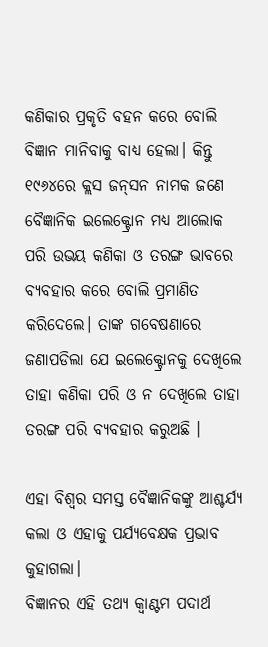କଣିକାର ପ୍ରକୃତି ବହନ କରେ ବୋଲି ବିଜ୍ଞାନ ମାନିବାକୁ ବାଧ୍ୟ ହେଲା। କିନ୍ତୁ ୧୯୬୪ରେ କ୍ଲସ ଜନ୍‌ସନ ନାମକ ଜଣେ ବୈଜ୍ଞାନିକ ଇଲେକ୍ଟ୍ରୋନ ମଧ୍ୟ ଆଲୋକ ପରି ଉଭୟ କଣିକା ଓ ତରଙ୍ଗ ଭାବରେ ବ୍ୟବହାର କରେ ବୋଲି ପ୍ରମାଣିତ କରିଦେଲେ। ତାଙ୍କ ଗବେଷଣାରେ ଜଣାପଡିଲା ଯେ ଇଲେକ୍ଟ୍ରୋନକୁ ଦେଖିଲେ ତାହା କଣିକା ପରି ଓ ନ ଦେଖିଲେ ତାହା ତରଙ୍ଗ ପରି ବ୍ୟବହାର କରୁଅଛି ।

ଏହା ବିଶ୍ୱର ସମସ୍ତ ବୈଜ୍ଞାନିକଙ୍କୁ ଆଶ୍ଚର୍ଯ୍ୟ କଲା ଓ ଏହାକୁ ପର୍ଯ୍ୟବେକ୍ଷକ ପ୍ରଭାବ କୁହାଗଲା।
ବିଜ୍ଞାନର ଏହି ତଥ୍ୟ କ୍ୱାଣ୍ଟମ ପଦାର୍ଥ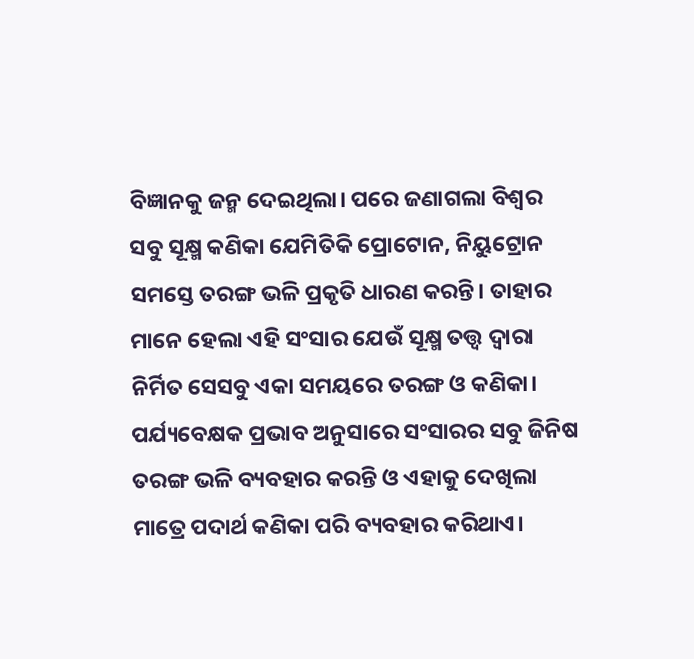ବିଜ୍ଞାନକୁ ଜନ୍ମ ଦେଇଥିଲା। ପରେ ଜଣାଗଲା ବିଶ୍ୱର ସବୁ ସୂକ୍ଷ୍ମ କଣିକା ଯେମିତିକି ପ୍ରୋଟୋନ, ନିୟୁଟ୍ରୋନ ସମସ୍ତେ ତରଙ୍ଗ ଭଳି ପ୍ରକୃତି ଧାରଣ କରନ୍ତି। ତାହାର ମାନେ ହେଲା ଏହି ସଂସାର ଯେଉଁ ସୂକ୍ଷ୍ମ ତତ୍ତ୍ୱ ଦ୍ୱାରା ନିର୍ମିତ ସେସବୁ ଏକା ସମୟରେ ତରଙ୍ଗ ଓ କଣିକା। ପର୍ଯ୍ୟବେକ୍ଷକ ପ୍ରଭାବ ଅନୁସାରେ ସଂସାରର ସବୁ ଜିନିଷ ତରଙ୍ଗ ଭଳି ବ୍ୟବହାର କରନ୍ତି ଓ ଏହାକୁ ଦେଖିଲା ମାତ୍ରେ ପଦାର୍ଥ କଣିକା ପରି ବ୍ୟବହାର କରିଥାଏ।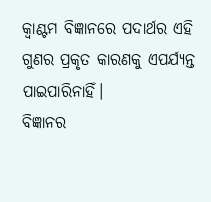କ୍ୱାଣ୍ଟମ ବିଜ୍ଞାନରେ ପଦାର୍ଥର ଏହି ଗୁଣର ପ୍ରକୃତ କାରଣକୁ ଏପର୍ଯ୍ୟନ୍ତ ପାଇପାରିନାହିଁ।
ବିଜ୍ଞାନର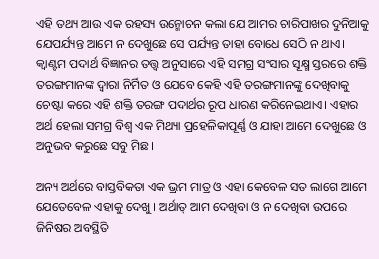ଏହି ତଥ୍ୟ ଆଉ ଏକ ରହସ୍ୟ ଉନ୍ମୋଚନ କଲା ଯେ ଆମର ଚାରିପାଖର ଦୁନିଆକୁ ଯେପର୍ଯ୍ୟନ୍ତ ଆମେ ନ ଦେଖୁଛେ ସେ ପର୍ଯ୍ୟନ୍ତ ତାହା ବୋଧେ ସେଠି ନ ଥାଏ। କ୍ୱାଣ୍ଟମ ପଦାର୍ଥ ବିଜ୍ଞାନର ତତ୍ତ୍ୱ ଅନୁସାରେ ଏହି ସମଗ୍ର ସଂସାର ସୂକ୍ଷ୍ମ ସ୍ତରରେ ଶକ୍ତି ତରଙ୍ଗମାନଙ୍କ ଦ୍ୱାରା ନିର୍ମିତ ଓ ଯେବେ କେହି ଏହି ତରଙ୍ଗମାନଙ୍କୁ ଦେଖିବାକୁ ଚେଷ୍ଟା କରେ ଏହି ଶକ୍ତି ତରଙ୍ଗ ପଦାର୍ଥର ରୂପ ଧାରଣ କରିନେଇଥାଏ। ଏହାର ଅର୍ଥ ହେଲା ସମଗ୍ର ବିଶ୍ୱ ଏକ ମିଥ୍ୟା ପ୍ରହେଳିକାପୂର୍ଣ୍ଣ ଓ ଯାହା ଆମେ ଦେଖୁଛେ ଓ ଅନୁଭବ କରୁଛେ ସବୁ ମିଛ ।

ଅନ୍ୟ ଅର୍ଥରେ ବାସ୍ତବିକତା ଏକ ଭ୍ରମ ମାତ୍ର ଓ ଏହା କେବେଳ ସତ ଲାଗେ ଆମେ ଯେତେବେଳ ଏହାକୁ ଦେଖୁ । ଅର୍ଥାତ୍‌ ଆମ ଦେଖିବା ଓ ନ ଦେଖିବା ଉପରେ ଜିନିଷର ଅବସ୍ଥିତି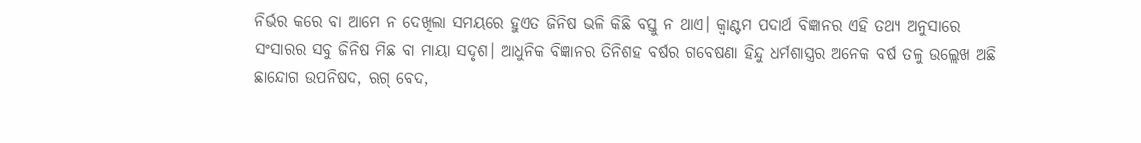ନିର୍ଭର କରେ ବା ଆମେ ନ ଦେଖିଲା ସମୟରେ ହୁଏତ ଜିନିଷ ଭଳି କିଛି ବସ୍ତୁ ନ ଥାଏ। କ୍ୱାଣ୍ଟମ ପଦାର୍ଥ ବିଜ୍ଞାନର ଏହି ତଥ୍ୟ ଅନୁସାରେ ସଂସାରର ସବୁ ଜିନିଷ ମିଛ ବା ମାୟା ସଦୃଶ। ଆଧୁନିକ ବିଜ୍ଞାନର ତିନିଶହ ବର୍ଷର ଗବେଷଣା ହିନ୍ଦୁ ଧର୍ମଶାସ୍ତ୍ରର ଅନେକ ବର୍ଷ ତଳୁ ଉଲ୍ଲେଖ ଅଛି ଛାନ୍ଦୋଗ ଉପନିଷଦ, ଋଗ୍‌ ବେଦ,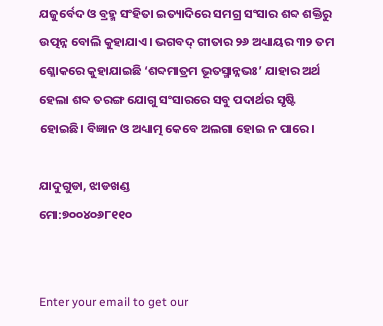ଯଜୁର୍ବେଦ ଓ ବ୍ରହ୍ମ ସଂହିତା ଇତ୍ୟାଦିରେ ସମଗ୍ର ସଂସାର ଶବ୍ଦ ଶକ୍ତିରୁ ଉତ୍ପନ୍ନ ବୋଲି କୁହାଯାଏ। ଭଗବଦ୍‌ ଗୀତାର ୨୬ ଅଧ୍ୟାୟର ୩୨ ତମ ଶ୍ଳୋକରେ କୁହାଯାଇଛି ‘ଶବ୍ଦମାତ୍ରମ ଭୂତସ୍ମାନ୍ନଭଃ’ ଯାହାର ଅର୍ଥ ହେଲା ଶବ୍ଦ ତରଙ୍ଗ ଯୋଗୁ ସଂସାରରେ ସବୁ ପଦାର୍ଥର ସୃଷ୍ଟି ହୋଇଛି। ବିଜ୍ଞାନ ଓ ଅଧ୍ୟାତ୍ମ କେବେ ଅଲଗା ହୋଇ ନ ପାରେ।

ଯାଦୁଗୁଡା, ଝାଡଖଣ୍ଡ
ମୋ:୭୦୦୪୦୬୮୧୧୦


Enter your email to get our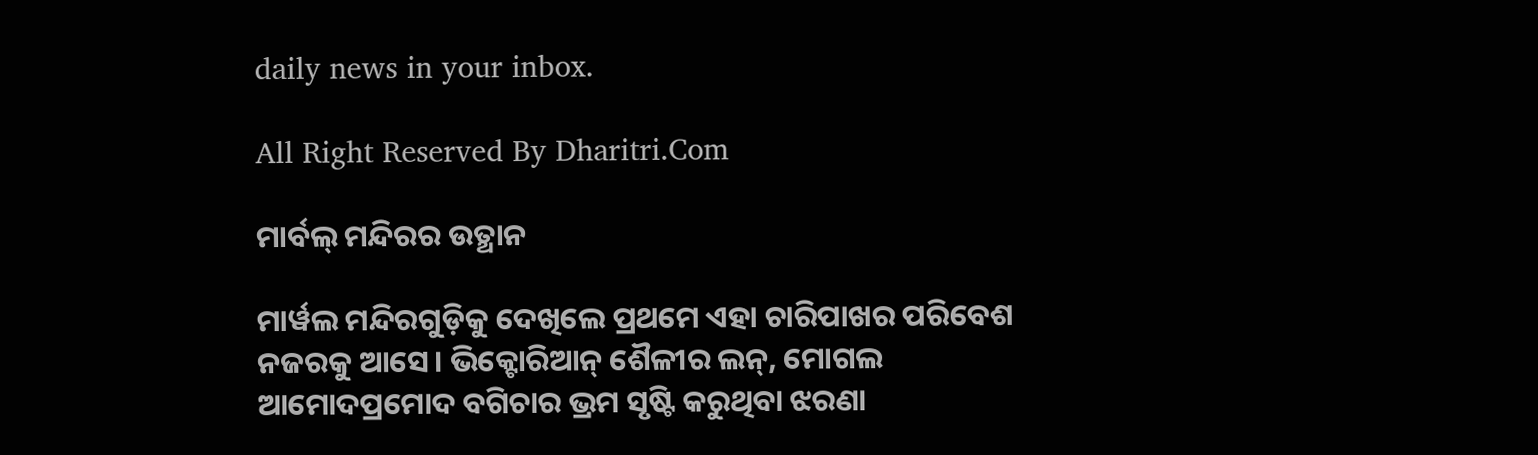daily news in your inbox.

All Right Reserved By Dharitri.Com

ମାର୍ବଲ୍ ମନ୍ଦିରର ଉତ୍ଥାନ

ମାର୍ୱଲ ମନ୍ଦିରଗୁଡ଼ିକୁ ଦେଖିଲେ ପ୍ରଥମେ ଏହା ଚାରିପାଖର ପରିବେଶ ନଜରକୁ ଆସେ। ଭିକ୍ଟୋରିଆନ୍‌ ଶୈଳୀର ଲନ୍‌, ମୋଗଲ ଆମୋଦପ୍ରମୋଦ ବଗିଚାର ଭ୍ରମ ସୃଷ୍ଟି କରୁଥିବା ଝରଣା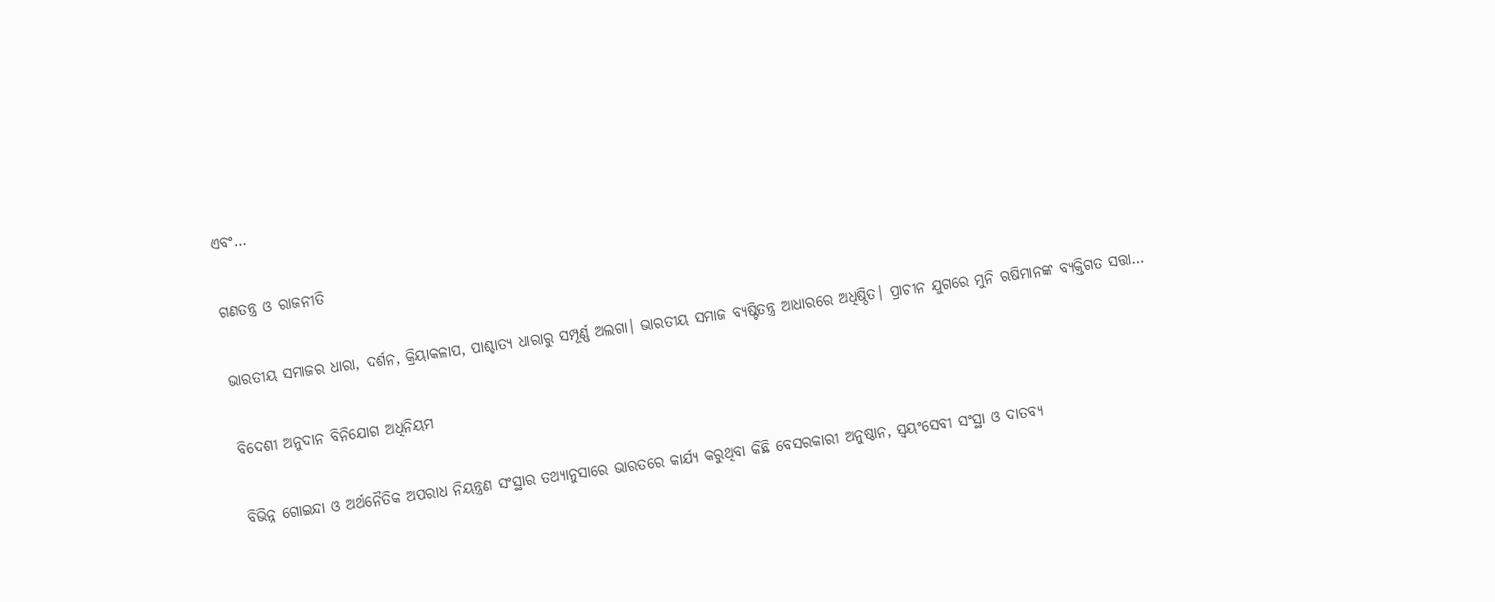ଏବଂ…

ଗଣତନ୍ତ୍ର ଓ ରାଜନୀତି

ଭାରତୀୟ ସମାଜର ଧାରା, ଦର୍ଶନ, କ୍ରିୟାକଳାପ, ପାଶ୍ଚାତ୍ୟ ଧାରାରୁ ସମ୍ପୂର୍ଣ୍ଣ ଅଲଗା। ଭାରତୀୟ ସମାଜ ବ୍ୟଷ୍ଟିତନ୍ତ୍ର ଆଧାରରେ ଅଧିଷ୍ଠିତ। ପ୍ରାଚୀନ ଯୁଗରେ ମୁନି ଋଷିମାନଙ୍କ ବ୍ୟକ୍ତିଗତ ସତ୍ତା…

ବିଦେଶୀ ଅନୁଦାନ ବିନିଯୋଗ ଅଧିନିୟମ

ବିଭିନ୍ନ ଗୋଇନ୍ଦା ଓ ଅର୍ଥନୈତିକ ଅପରାଧ ନିୟନ୍ତ୍ରଣ ସଂସ୍ଥାର ତଥ୍ୟାନୁସାରେ ଭାରତରେ କାର୍ଯ୍ୟ କରୁଥିବା କିଛି ବେସରକାରୀ ଅନୁଷ୍ଠାନ, ସ୍ବୟଂସେବୀ ସଂସ୍ଥା ଓ ଦାତବ୍ୟ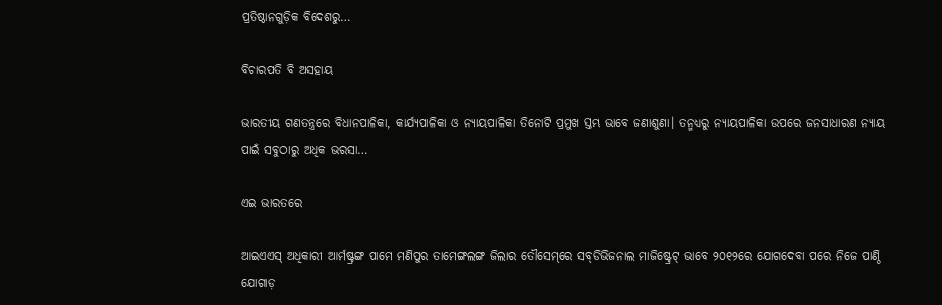ପ୍ରତିଷ୍ଠାନଗୁଡ଼ିକ ବିଦେଶରୁ…

ବିଚାରପତି ବି ଅସହାୟ

ଭାରତୀୟ ଗଣତନ୍ତ୍ରରେ ବିଧାନପାଳିକା, କାର୍ଯ୍ୟପାଳିକା ଓ ନ୍ୟାୟପାଳିକା ତିନୋଟି ପ୍ରମୁଖ ସ୍ତମ୍ଭ ଭାବେ ଜଣାଶୁଣା। ତନ୍ମଧ୍ୟରୁ ନ୍ୟାୟପାଳିକା ଉପରେ ଜନସାଧାରଣ ନ୍ୟାୟ ପାଇଁ ସବୁଠାରୁ ଅଧିକ ଭରସା…

ଏଇ ଭାରତରେ

ଆଇଏଏସ୍‌ ଅଧିକାରୀ ଆର୍ମଷ୍ଟ୍ରଙ୍ଗ ପାମେ ମଣିପୁର ତାମେଙ୍ଗଲଙ୍ଗ ଜିଲାର ତୌସେମ୍‌ରେ ସବ୍‌ଡିଭିଜନାଲ ମାଜିଷ୍ଟ୍ରେଟ୍‌ ଭାବେ ୨୦୧୨ରେ ଯୋଗଦେବା ପରେ ନିଜେ ପାଣ୍ଠି ଯୋଗାଡ଼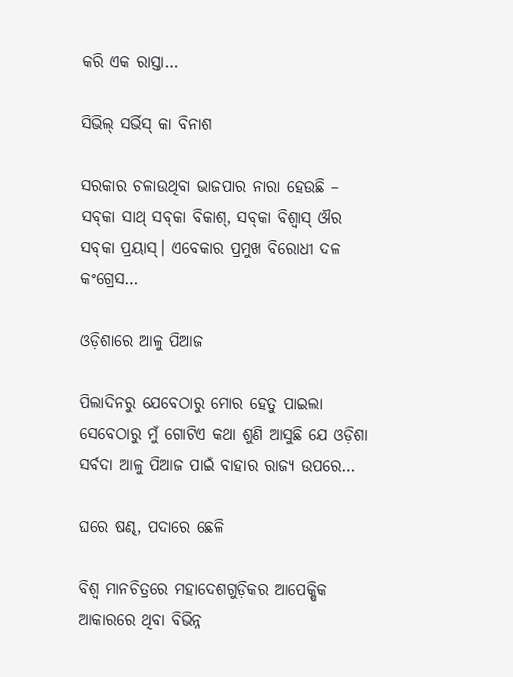କରି ଏକ ରାସ୍ତା…

ସିଭିଲ୍‌ ସର୍ଭିସ୍‌ କା ବିନାଶ

ସରକାର ଚଳାଉଥିବା ଭାଜପାର ନାରା ହେଉଛି – ସବ୍‌କା ସାଥ୍‌ ସବ୍‌କା ବିକାଶ୍‌, ସବ୍‌କା ବିଶ୍ୱାସ୍‌ ଔର ସବ୍‌କା ପ୍ରୟାସ୍‌। ଏବେକାର ପ୍ରମୁଖ ବିରୋଧୀ ଦଳ କଂଗ୍ରେସ…

ଓଡ଼ିଶାରେ ଆଳୁ ପିଆଜ

ପିଲାଦିନରୁ ଯେବେଠାରୁ ମୋର ହେତୁ ପାଇଲା ସେବେଠାରୁ ମୁଁ ଗୋଟିଏ କଥା ଶୁଣି ଆସୁଛି ଯେ ଓଡ଼ିଶା ସର୍ବଦା ଆଳୁ ପିଆଜ ପାଇଁ ବାହାର ରାଜ୍ୟ ଉପରେ…

ଘରେ ଷଣ୍ଢ, ପଦାରେ ଛେଳି

ବିଶ୍ୱ ମାନଚିତ୍ରରେ ମହାଦେଶଗୁଡ଼ିକର ଆପେକ୍ଷିକ ଆକାରରେ ଥିବା ବିଭିନ୍ନ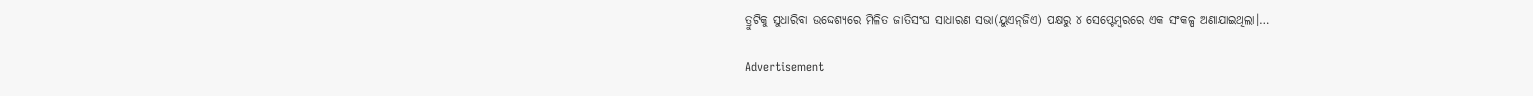ତ୍ରୁଟିକୁ ସୁଧାରିବା ଉଦ୍ଦେଶ୍ୟରେ ମିଳିତ ଜାତିସଂଘ ସାଧାରଣ ସଭା(ୟୁଏନ୍‌ଜିଏ) ପକ୍ଷରୁ ୪ ସେପ୍ଟେମ୍ବରରେ ଏକ ସଂକଳ୍ପ ଅଣାଯାଇଥିଲା।…

Advertisement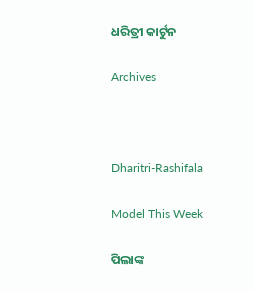ଧରିତ୍ରୀ କାର୍ଟୁନ

Archives



Dharitri-Rashifala

Model This Week

ପିଲାଙ୍କ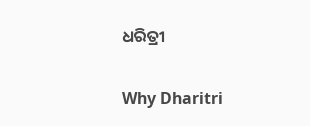ଧରିତ୍ରୀ

Why Dharitri